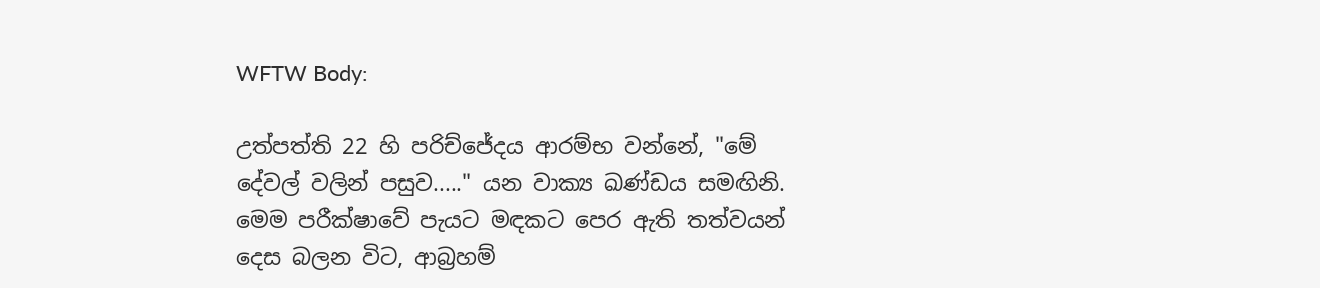WFTW Body:

උත්පත්ති 22 හි පරිච්ජේදය ආරම්භ වන්නේ, "මේ දේවල් වලින් පසුව....." යන වාක්‍ය ඛණ්ඩය සමඟිනි. මෙම පරීක්ෂාවේ පැයට මඳකට පෙර ඇති තත්වයන් දෙස බලන විට, ආබ්‍රහම්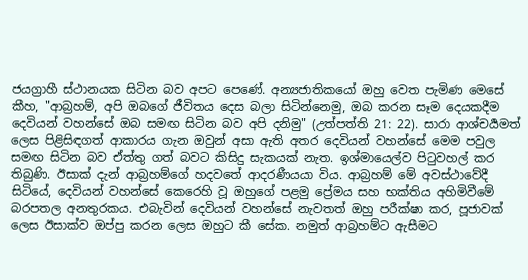ජයග්‍රාහී ස්ථානයක සිටින බව අපට පෙණේ. අන්‍යජාතිකයෝ ඔහු වෙත පැමිණ මෙසේ කීහ, "ආබ්‍රහම්, අපි ඔබගේ ජීවිතය දෙස බලා සිටින්නෙමු, ඔබ කරන සෑම දෙයකදීම දෙවියන් වහන්සේ ඔබ සමඟ සිටින බව අපි දනිමු" (උත්පත්ති 21: 22). සාරා ආශ්චර්‍යමත් ලෙස පිළිසිඳගත් ආකාරය ගැන ඔවුන් අසා ඇති අතර දෙවියන් වහන්සේ මෙම පවුල සමඟ සිටින බව ඒත්තු ගත් බවට කිසිදු සැකයක් නැත. ඉශ්මායෙල්ව පිටුවහල් කර තිබුණි. ඊසාක් දැන් ආබ්‍රහම්ගේ හදවතේ ආදරණීයයා විය. ආබ්‍රහම් මේ අවස්ථාවේදී සිටියේ, දෙවියන් වහන්සේ කෙරෙහි වූ ඔහුගේ පළමු ප්‍රේමය සහ භක්තිය අහිමිවීමේ බරපතල අනතුරකය. එබැවින් දෙවියන් වහන්සේ නැවතත් ඔහු පරීක්ෂා කර, පූජාවක් ලෙස ඊසාක්ව ඔප්පු කරන ලෙස ඔහුට කී සේක. නමුත් ආබ්‍රහම්ට ඇසීමට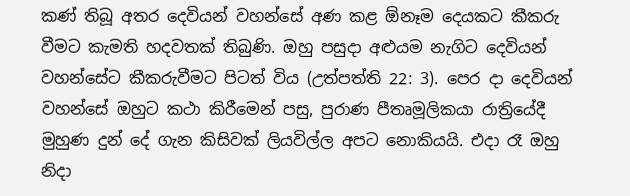කණ් තිබූ අතර දෙවියන් වහන්සේ අණ කළ ඕනෑම දෙයකට කීකරු වීමට කැමති හදවතක් තිබුණි. ඔහු පසුදා අළුයම නැගිට දෙවියන් වහන්සේට කීකරුවීමට පිටත් විය (උත්පත්ති 22: 3). පෙර දා දෙවියන් වහන්සේ ඔහුට කථා කිරීමෙන් පසු, පුරාණ පීතෘමූලිකයා රාත්‍රියේදී මුහුණ දුන් දේ ගැන කිසිවක් ලියවිල්ල අපට නොකියයි. එදා රෑ ඔහු නිදා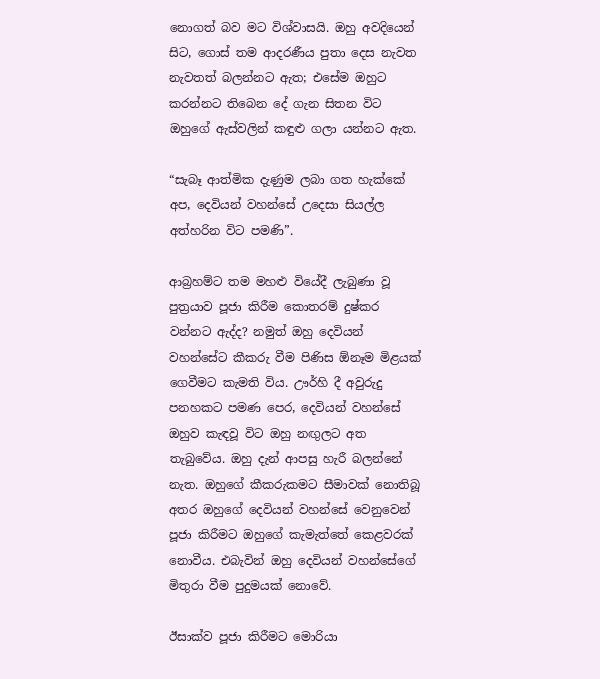නොගත් බව මට විශ්වාසයි. ඔහු අවදියෙන් සිට, ගොස් තම ආදරණීය පුතා දෙස නැවත නැවතත් බලන්නට ඇත; එසේම ඔහුට කරන්නට තිබෙන දේ ගැන සිතන විට ඔහුගේ ඇස්වලින් කඳුළු ගලා යන්නට ඇත.

“සැබෑ ආත්මික දැණුම ලබා ගත හැක්කේ අප, දෙවියන් වහන්සේ උදෙසා සියල්ල අත්හරින විට පමණි”.

ආබ්‍රහම්ට තම මහළු වියේදී ලැබුණා වූ පුත්‍රයාව පූජා කිරීම කොතරම් දුෂ්කර වන්නට ඇද්ද? නමුත් ඔහු දෙවියන් වහන්සේට කීකරු වීම පිණිස ඕනෑම මිළයක් ගෙවීමට කැමති විය. ඌර්හි දී අවුරුදු පනහකට පමණ පෙර, දෙවියන් වහන්සේ ඔහුව කැඳවූ විට ඔහු නඟුලට අත තැබුවේය. ඔහු දැන් ආපසු හැරී බලන්නේ නැත. ඔහුගේ කීකරුකමට සීමාවක් නොතිබූ අතර ඔහුගේ දෙවියන් වහන්සේ වෙනුවෙන් පූජා කිරීමට ඔහුගේ කැමැත්තේ කෙළවරක් නොවීය. එබැවින් ඔහු දෙවියන් වහන්සේගේ මිතුරා වීම පුදුමයක් නොවේ.

ඊසාක්ව පූජා කිරීමට මොරියා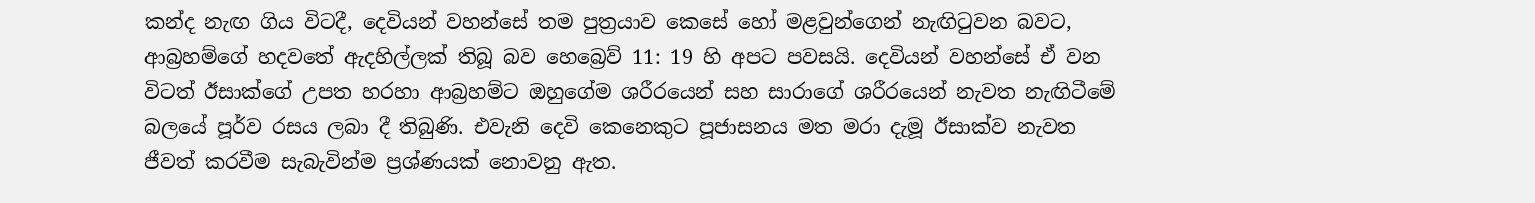කන්ද නැඟ ගිය විටදී, දෙවියන් වහන්සේ තම පුත්‍රයාව කෙසේ හෝ මළවුන්ගෙන් නැඟිටුවන බවට, ආබ්‍රහම්ගේ හදවතේ ඇදහිල්ලක් තිබූ බව හෙබ්‍රෙව් 11: 19 හි අපට පවසයි. දෙවියන් වහන්සේ ඒ වන විටත් ඊසාක්ගේ උපත හරහා ආබ්‍රහම්ට ඔහුගේම ශරීරයෙන් සහ සාරාගේ ශරීරයෙන් නැවත නැඟිටීමේ බලයේ පූර්ව රසය ලබා දී තිබුණි. එවැනි දෙවි කෙනෙකුට පූජාසනය මත මරා දැමූ ඊසාක්ව නැවත ජීවත් කරවීම සැබැවින්ම ප්‍රශ්ණයක් නොවනු ඇත.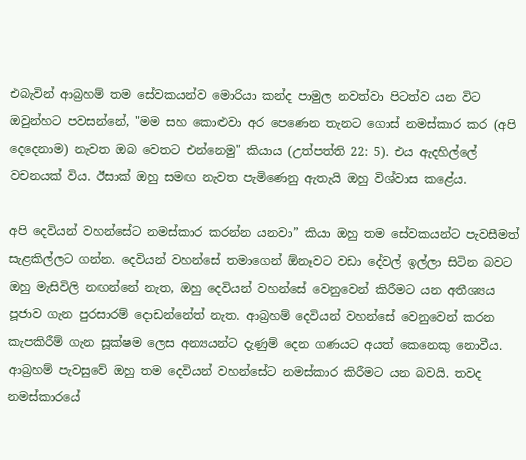එබැවින් ආබ්‍රහම් තම සේවකයන්ව මොරියා කන්ද පාමුල නවත්වා පිටත්ව යන විට ඔවුන්හට පවසන්නේ, "මම සහ කොළුවා අර පෙණෙන තැනට ගොස් නමස්කාර කර (අපි දෙදෙනාම) නැවත ඔබ වෙතට එන්නෙමු" කියාය (උත්පත්ති 22: 5). එය ඇදහිල්ලේ වචනයක් විය. ඊසාක් ඔහු සමඟ නැවත පැමිණෙනු ඇතැයි ඔහු විශ්වාස කළේය.

අපි දෙවියන් වහන්සේට නමස්කාර කරන්න යනවා” කියා ඔහු තම සේවකයන්ට පැවසීමත් සැළකිල්ලට ගන්න. දෙවියන් වහන්සේ තමාගෙන් ඕනෑවට වඩා දේවල් ඉල්ලා සිටින බවට ඔහු මැසිවිලි නඟන්නේ නැත, ඔහු දෙවියන් වහන්සේ වෙනුවෙන් කිරීමට යන අතීශ්‍යය පූජාව ගැන පුරසාරම් දොඩන්නේත් නැත. ආබ්‍රහම් දෙවියන් වහන්සේ වෙනුවෙන් කරන කැපකිරීම් ගැන සූක්ෂම ලෙස අන්‍යයන්ට දැණුම් දෙන ගණයට අයත් කෙනෙකු නොවීය. ආබ්‍රහම් පැවසුවේ ඔහු තම දෙවියන් වහන්සේට නමස්කාර කිරීමට යන බවයි. තවද නමස්කාරයේ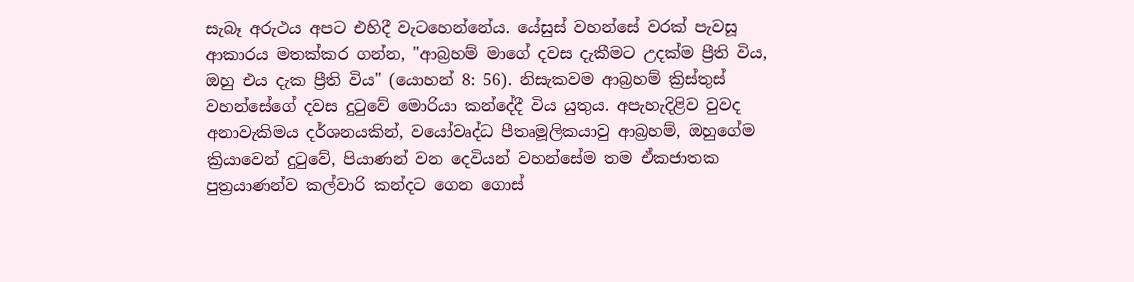සැබෑ අරුථය අපට එහිදී වැටහෙන්නේය. යේසුස් වහන්සේ වරක් පැවසූ ආකාරය මතක්කර ගන්න, "ආබ්‍රහම් මාගේ දවස දැකීමට උදක්ම ප්‍රීති විය, ඔහු එය දැක ප්‍රීති විය" (යොහන් 8: 56). නිසැකවම ආබ්‍රහම් ක්‍රිස්තුස් වහන්සේගේ දවස දුටුවේ මොරියා කන්දේදී විය යුතුය. අපැහැදිළිව වුවද අනාවැකිමය දර්ශනයකින්, වයෝවෘද්ධ පීතෘමූලිකයාවු ආබ්‍රහම්, ඔහුගේම ක්‍රියාවෙන් දුටුවේ, පියාණන් වන දෙවියන් වහන්සේම තම ඒකජාතක පුත්‍රයාණන්ව කල්වාරි කන්දට ගෙන ගොස්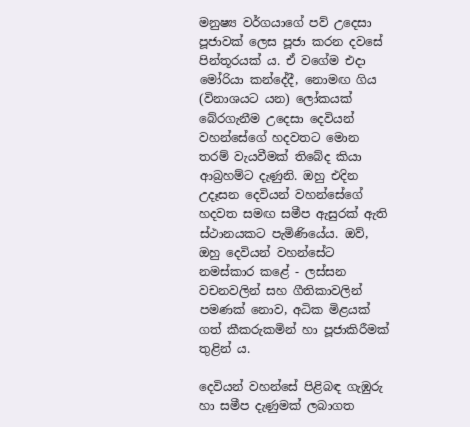මනුෂ්‍ය වර්ගයාගේ පව් උදෙසා පූජාවක් ලෙස පූජා කරන දවසේ පින්තූරයක් ය. ඒ වගේම එදා මෝරියා කන්දේදී, නොමඟ ගිය (විනාශයට යන) ලෝකයක් බේරගැනීම උදෙසා දෙවියන් වහන්සේගේ හදවතට මොන තරම් වැයවීමක් තිබේද කියා ආබ්‍රහම්ට දැණුනි. ඔහු එදින උදෑසන දෙවියන් වහන්සේගේ හදවත සමඟ සමීප ඇසුරක් ඇති ස්ථානයකට පැමිණියේය. ඔව්, ඔහු දෙවියන් වහන්සේට නමස්කාර කළේ - ලස්සන වචනවලින් සහ ගීතිකාවලින් පමණක් නොව, අධික මිළයක් ගත් කීකරුකමින් හා පූජාකිරීමක් තුළින් ය.

දෙවියන් වහන්සේ පිළිබඳ ගැඹුරු හා සමීප දැණුමක් ලබාගත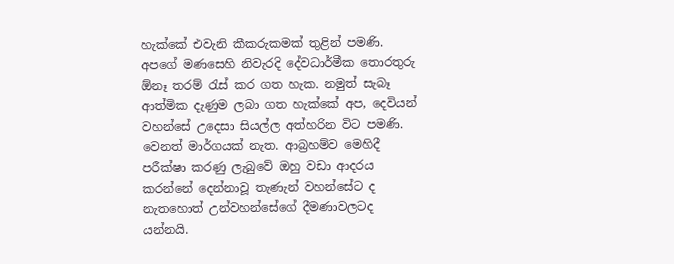හැක්කේ එවැනි කීකරුකමක් තුළින් පමණි. අපගේ මණසෙහි නිවැරදි දේවධාර්මීක තොරතුරු ඕනෑ තරම් රැස් කර ගත හැක. නමුත් සැබෑ ආත්මික දැණුම ලබා ගත හැක්කේ අප, දෙවියන් වහන්සේ උදෙසා සියල්ල අත්හරින විට පමණි. වෙනත් මාර්ගයක් නැත. ආබ්‍රහම්ව මෙහිදී පරීක්ෂා කරණු ලැබුවේ ඔහු වඩා ආදරය කරන්නේ දෙන්නාවූ තැණැන් වහන්සේට ද නැතහොත් උන්වහන්සේගේ දීමණාවලටද යන්නයි.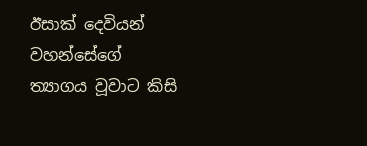ඊසාක් දෙවියන් වහන්සේගේ ත්‍යාගය වූවාට කිසි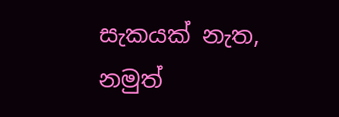සැකයක් නැත, නමුත්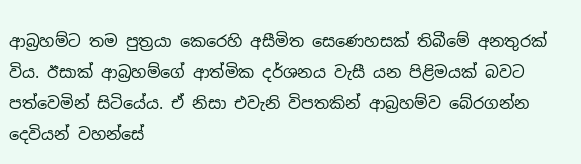ආබ්‍රහම්ට තම පුත්‍රයා කෙරෙහි අසීමිත සෙණෙහසක් තිබීමේ අනතුරක් විය. ඊසාක් ආබ්‍රහම්ගේ ආත්මික දර්ශනය වැසී යන පිළිමයක් බවට පත්වෙමින් සිටියේය. ඒ නිසා එවැනි විපතකින් ආබ්‍රහම්ව බේරගන්න දෙවියන් වහන්සේ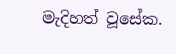මැදිහත් වූසේක.